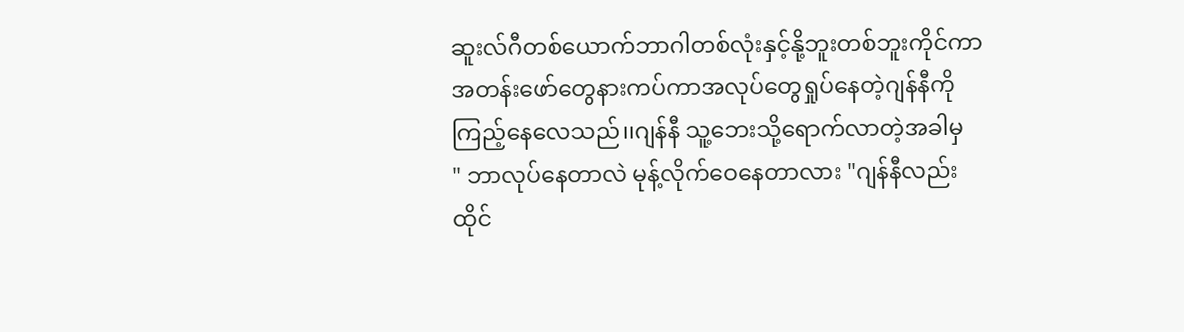ဆူးလ်ဂီတစ်ယောက်ဘာဂါတစ်လုံးနှင့်နို့ဘူးတစ်ဘူးကိုင်ကာအတန်းဖော်တွေနားကပ်ကာအလုပ်တွေရှုပ်နေတဲ့ဂျန်နီကိုကြည့်နေလေသည်၊၊ဂျန်နီ သူ့ဘေးသို့ရောက်လာတဲ့အခါမှ
" ဘာလုပ်နေတာလဲ မုန့်လိုက်ဝေနေတာလား "ဂျန်နီလည်းထိုင်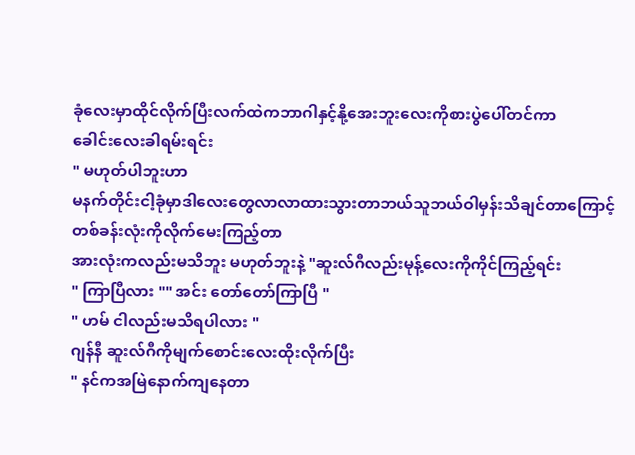ခုံလေးမှာထိုင်လိုက်ပြီးလက်ထဲကဘာဂါနှင့်နို့အေးဘူးလေးကိုစားပွဲပေါ်တင်ကာ
ခေါင်းလေးခါရမ်းရင်း
" မဟုတ်ပါဘူးဟာ
မနက်တိုင်းငါ့ခုံမှာဒါလေးတွေလာလာထားသွားတာဘယ်သူဘယ်ဝါမှန်းသိချင်တာကြောင့်
တစ်ခန်းလုံးကိုလိုက်မေးကြည့်တာ
အားလုံးကလည်းမသိဘူး မဟုတ်ဘူးနဲ့ "ဆူးလ်ဂီလည်းမုန့်လေးကိုကိုင်ကြည့်ရင်း
" ကြာပြီလား "" အင်း တော်တော်ကြာပြီ "
" ဟမ် ငါလည်းမသိရပါလား "
ဂျန်နီ ဆူးလ်ဂီကိုမျက်စောင်းလေးထိုးလိုက်ပြီး
" နင်ကအမြဲနောက်ကျနေတာ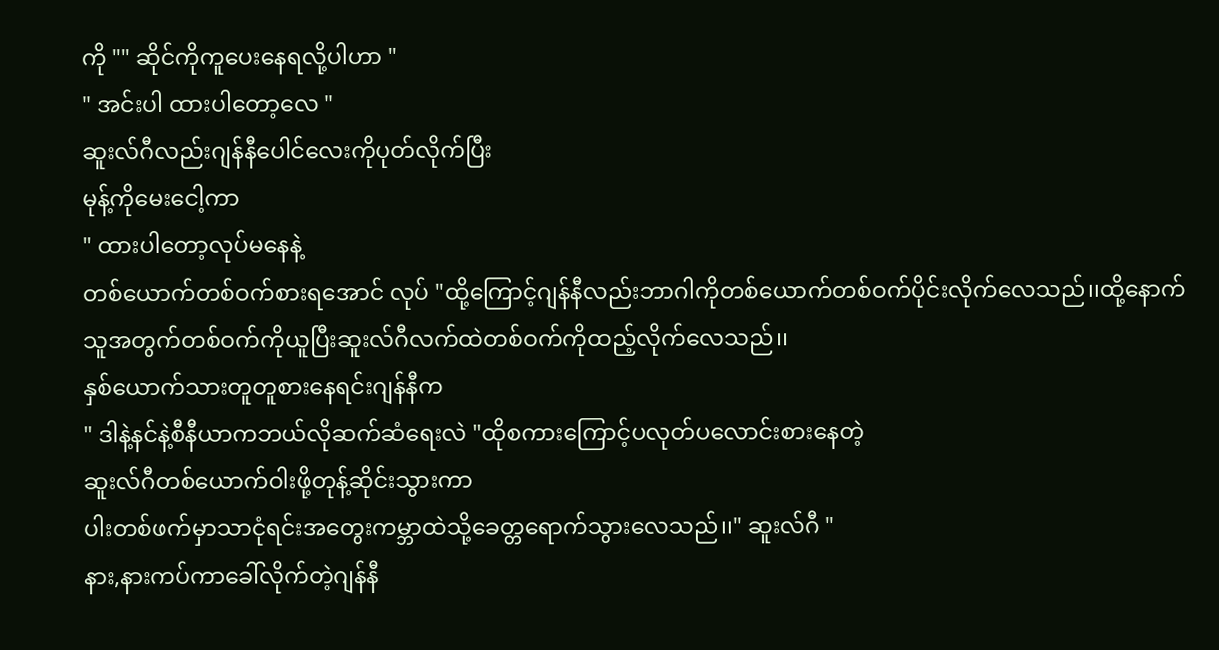ကို "" ဆိုင်ကိုကူပေးနေရလို့ပါဟာ "
" အင်းပါ ထားပါတော့လေ "
ဆူးလ်ဂီလည်းဂျန်နီပေါင်လေးကိုပုတ်လိုက်ပြီး
မုန့်ကိုမေးငေါ့ကာ
" ထားပါတော့လုပ်မနေနဲ့
တစ်ယောက်တစ်ဝက်စားရအောင် လုပ် "ထို့ကြောင့်ဂျန်နီလည်းဘာဂါကိုတစ်ယောက်တစ်ဝက်ပိုင်းလိုက်လေသည်၊၊ထို့နောက်သူအတွက်တစ်ဝက်ကိုယူပြီးဆူးလ်ဂီလက်ထဲတစ်ဝက်ကိုထည့်လိုက်လေသည်၊၊
နှစ်ယောက်သားတူတူစားနေရင်းဂျန်နီက
" ဒါနဲ့နင်နဲ့စီနီယာကဘယ်လိုဆက်ဆံရေးလဲ "ထိုစကားကြောင့်ပလုတ်ပလောင်းစားနေတဲ့
ဆူးလ်ဂီတစ်ယောက်ဝါးဖို့တုန့်ဆိုင်းသွားကာ
ပါးတစ်ဖက်မှာသာငုံရင်းအတွေးကမ္ဘာထဲသို့ခေတ္တရောက်သွားလေသည်၊၊" ဆူးလ်ဂီ "
နား,နားကပ်ကာခေါ်လိုက်တဲ့ဂျန်နီ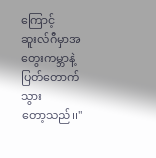ကြောင့်
ဆူးလ်ဂီမှာအတွေးကမ္ဘာနဲ့ပြတ်တောက်သွား
တော့သည်၊၊"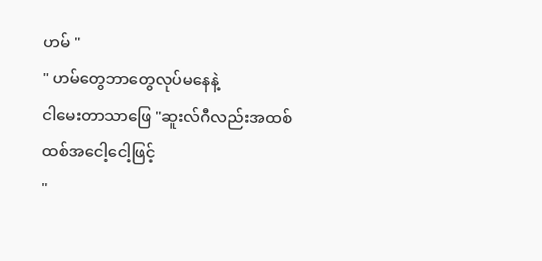ဟမ် "
" ဟမ်တွေဘာတွေလုပ်မနေနဲ့
ငါမေးတာသာဖြေ "ဆူးလ်ဂီလည်းအထစ်ထစ်အငေါ့ငေါ့ဖြင့်
"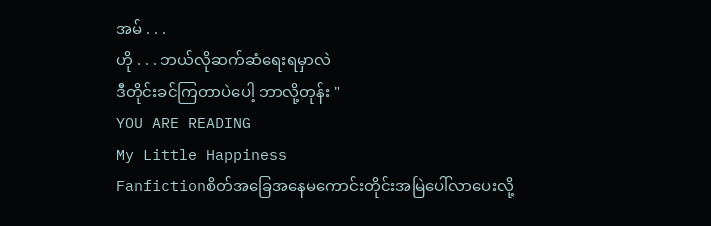အမ် . . .
ဟို . . . ဘယ်လိုဆက်ဆံရေးရမှာလဲ
ဒီတိုင်းခင်ကြတာပဲပေါ့ ဘာလို့တုန်း "
YOU ARE READING
My Little Happiness
Fanfictionစိတ်အခြေအနေမကောင်းတိုင်းအမြဲပေါ်လာပေးလို့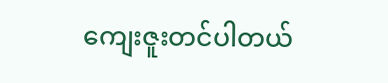ကျေးဇူးတင်ပါတယ်